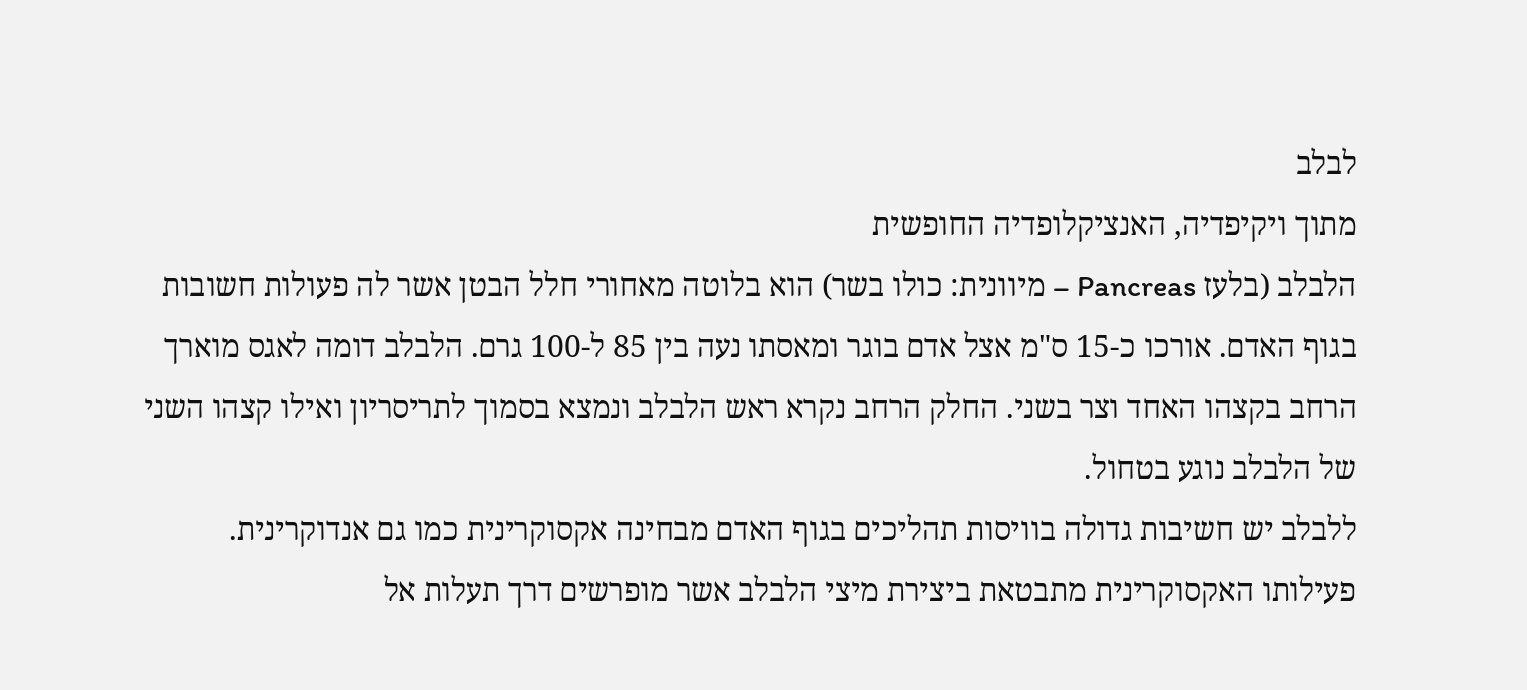לבלב
מתוך ויקיפדיה, האנציקלופדיה החופשית
הלבלב (בלעז Pancreas – מיוונית: כולו בשר) הוא בלוטה מאחורי חלל הבטן אשר לה פעולות חשובות בגוף האדם. אורכו כ-15 ס"מ אצל אדם בוגר ומאסתו נעה בין 85 ל-100 גרם. הלבלב דומה לאגס מוארך הרחב בקצהו האחד וצר בשני. החלק הרחב נקרא ראש הלבלב ונמצא בסמוך לתריסריון ואילו קצהו השני של הלבלב נוגע בטחול.
ללבלב יש חשיבות גדולה בוויסות תהליכים בגוף האדם מבחינה אקסוקרינית כמו גם אנדוקרינית.
פעילותו האקסוקרינית מתבטאת ביצירת מיצי הלבלב אשר מופרשים דרך תעלות אל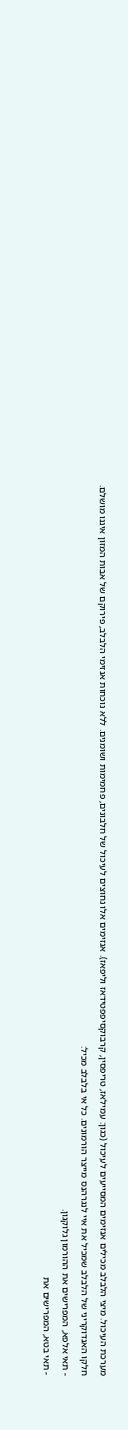מערכת העיכול. מיצי הלבלב מכילים אנזימים המסייעים לעיכול (כגון: עמילאז, טריפסין, קרבוקסיפפטידאז וליפאז). אנזימים אלו נחוצים לעיכול של חלבונים, פחמימות ושומנים. ללא נוכחות אנזימי הלבלב, פירוקם של אבות המזון איננו מושלם.
חלקו האנדוקריני של הלבלב שמכיל את איי לנגרהנס מייצר הורמונים. כל אי בלבלב מכיל:
- תאי אלפא, המפרישים את ההורמון גלוקגון.
- תאי בטא, המפרישים את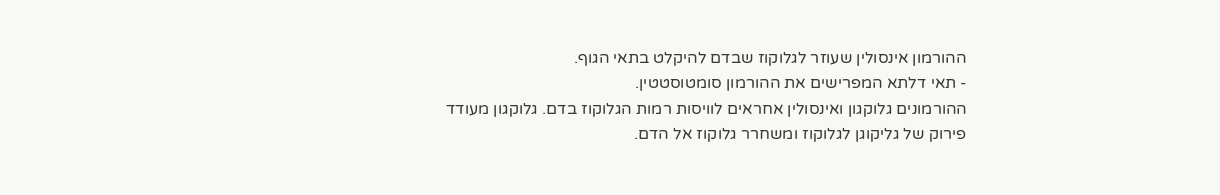ההורמון אינסולין שעוזר לגלוקוז שבדם להיקלט בתאי הגוף.
- תאי דלתא המפרישים את ההורמון סומטוסטטין.
ההורמונים גלוקגון ואינסולין אחראים לוויסות רמות הגלוקוז בדם. גלוקגון מעודד פירוק של גליקוגן לגלוקוז ומשחרר גלוקוז אל הדם.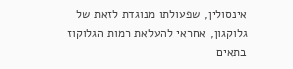אינסולין, שפעולתו מנוגדת לזאת של גלוקגון, אחראי להעלאת רמות הגלוקוז בתאים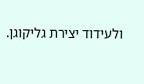ולעידוד יצירת גליקוגן.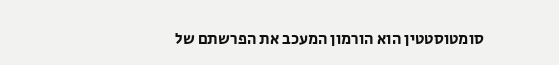סומטוסטטין הוא הורמון המעכב את הפרשתם של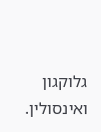גלוקגון ואינסולין.